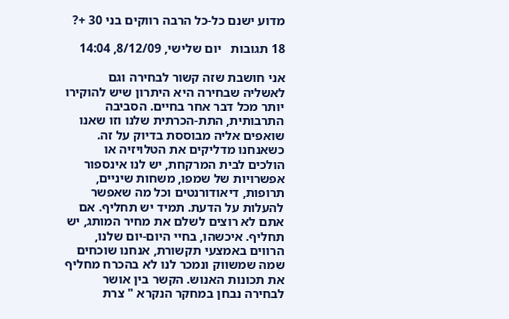מדוע ישנם כל-כל הרבה רווקים בני 30 +?

18 תגובות   יום שלישי, 8/12/09, 14:04

אני חושבת שזה קשור לבחירה וגם לאשליה שבחירה היא היתרון שיש להוקירו יותר מכל דבר אחר בחיים. הסביבה התרבותית, התת-הכרתית שלנו וזו שאנו שואפים אליה מבוססת בדיוק על זה. כשאנחנו מדליקים את הטלויזיה או הולכים לבית המרקחת, יש לנו אינספור אפשרויות של שמפו, משחות שיניים, תרופות, דיאודורנטים וכל מה שאפשר להעלות על הדעת. תמיד יש תחליף. אם אתם לא רוצים לשלם את מחיר המותג, יש תחליף. איכשהו, בחיי היום-יום שלנו, הרווים באמצעי תקשורת, אנחנו שוכחים שמה שמשווק ונמכר לנו לא בהכרח מחליף את תכונות האנוש. הקשר בין אושר לבחירה נבחן במחקר הנקרא " צרת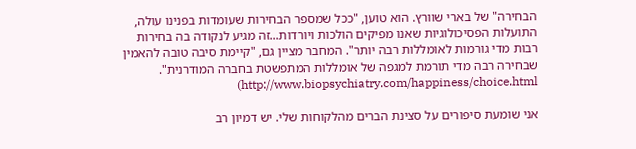הבחירה" של בארי שוורץ. הוא טוען, "ככל שמספר הבחירות שעומדות בפנינו עולה, התועלות הפסיכולוגיות שאנו מפיקים הולכות ויורדות...זה מגיע לנקודה בה בחירות רבות מדי גורמות לאומללות רבה יותר". המחבר מציין גם, "קיימת סיבה טובה להאמין שבחירה רבה מדי תורמת למגפה של אומללות המתפשטת בחברה המודרנית".     http://www.biopsychiatry.com/happiness/choice.html)

אני שומעת סיפורים על סצינת הברים מהלקוחות שלי. יש דמיון רב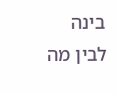בינה לבין מה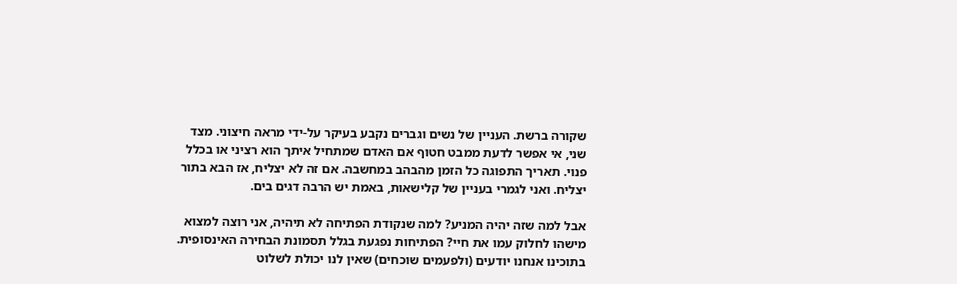שקורה ברשת. העניין של נשים וגברים נקבע בעיקר על-ידי מראה חיצוני. מצד שני, אי אפשר לדעת ממבט חטוף אם האדם שמתחיל איתך הוא רציני או בכלל פנוי. תאריך התפוגה כל הזמן מהבהב במחשבה. אם זה לא יצליח, אז הבא בתור יצליח. ואני לגמרי בעניין של קלישאות, באמת יש הרבה דגים בים.

אבל למה שזה יהיה המניע? למה שנקודת הפתיחה לא תיהיה, אני רוצה למצוא מישהו לחלוק עמו את חיי? הפתיחות נפגעת בגלל תסמונת הבחירה האינסופית. בתוכינו אנחנו יודעים (ולפעמים שוכחים) שאין לנו יכולת לשלוט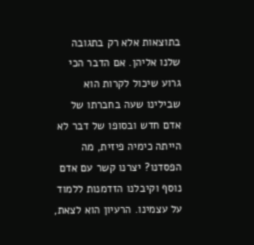בתוצאות אלא רק בתגובה שלנו אליהן. אם הדבר הכי גרוע שיכול לקרות הוא שבילינו שעה בחברתו של אדם חדש ובסופו של דבר לא הייתה כימיה פיזית, מה הפסדנו? יצרנו קשר עם אדם נוסף וקיבלנו הזדמנות ללמוד על עצמינו. הרעיון הוא לצאת,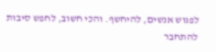לפגוש אנשים, להיחשף. והכי חשוב, לחפש סיבות להתחבר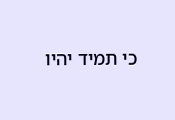כי תמיד יהיו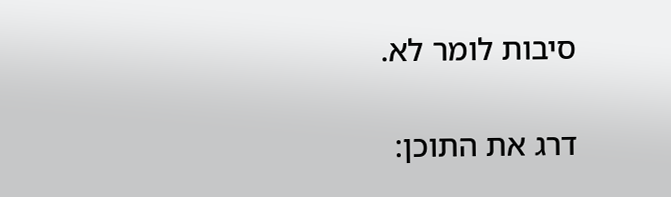סיבות לומר לא.

דרג את התוכן: